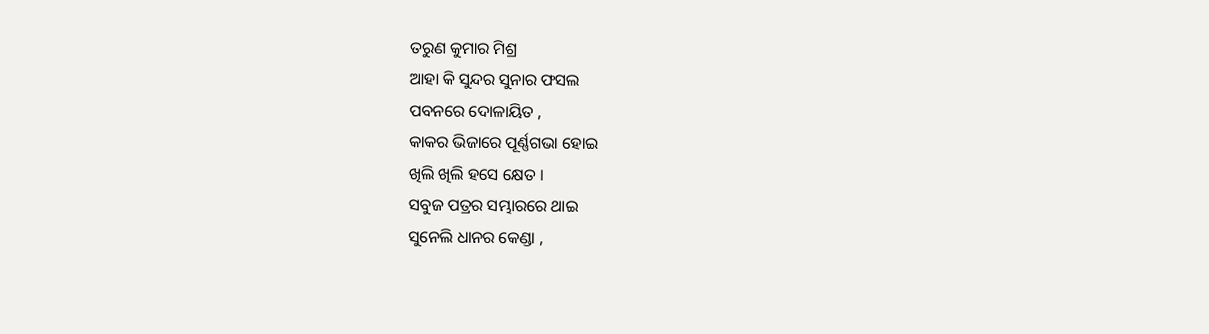ତରୁଣ କୁମାର ମିଶ୍ର
ଆହା କି ସୁନ୍ଦର ସୁନାର ଫସଲ
ପବନରେ ଦୋଳାୟିତ ,
କାକର ଭିଜାରେ ପୂର୍ଣ୍ଣଗଭା ହୋଇ
ଖିଲି ଖିଲି ହସେ କ୍ଷେତ ।
ସବୁଜ ପତ୍ରର ସମ୍ଭାରରେ ଥାଇ
ସୁନେଲି ଧାନର କେଣ୍ଡା ,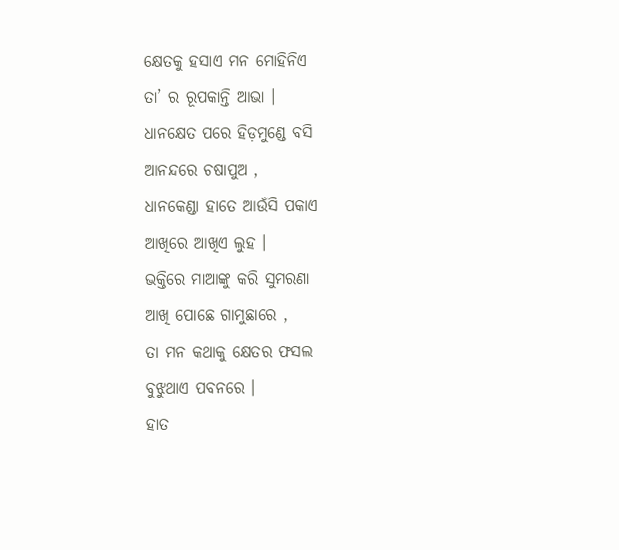କ୍ଷେତକୁ ହସାଏ ମନ ମୋହିନିଏ
ତା’ ର ରୂପକାନ୍ତି ଆଭା ।
ଧାନକ୍ଷେତ ପରେ ହିଡ଼ମୁଣ୍ଡେ ବସି
ଆନନ୍ଦରେ ଚଷାପୁଅ ,
ଧାନକେଣ୍ଡା ହାତେ ଆଉଁସି ପକାଏ
ଆଖିରେ ଆଖିଏ ଲୁହ ।
ଭକ୍ତିରେ ମାଆଙ୍କୁ କରି ସୁମରଣା
ଆଖି ପୋଛେ ଗାମୁଛାରେ ,
ତା ମନ କଥାକୁ କ୍ଷେତର ଫସଲ
ବୁଝୁଥାଏ ପବନରେ ।
ହାତ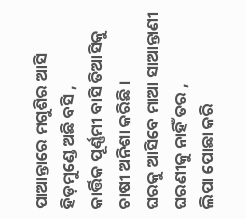ପାଆନ୍ତାରେ ମଗୁଶିର ଆସି
ହିଡ଼ମୁଣ୍ଡେ ଅଛି ବସି ,
କାର୍ତ୍ତିକ ପୂର୍ଣ୍ଣମୀ ବାସି ତିଆସିକୁ
ଚାଷୀ ଅନିଶା କରିଛି ।
ଘରକୁ ଆସିବେ ମାଆ ସାଆନ୍ତାଣୀ
ଘରଣୀକୁ ନାହିଁ ତର ,
ଲିପା ପୋଛା କରି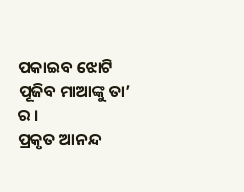ପକାଇବ ଝୋଟି
ପୂଜିବ ମାଆଙ୍କୁ ତା’ ର ।
ପ୍ରକୃତ ଆନନ୍ଦ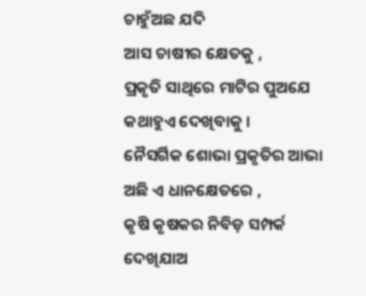ଚାହୁଁଅଛ ଯଦି
ଆସ ଚାଷୀର କ୍ଷେତକୁ ,
ପ୍ରକୃତି ସାଥିରେ ମାଟିର ପୁଅଯେ
କଥାହୁଏ ଦେଖିବାକୁ ।
ନୈସର୍ଗିକ ଶୋଭା ପ୍ରକୃତିର ଆଭା
ଅଛି ଏ ଧାନକ୍ଷେତରେ ,
କୃଷି କୃଷକର ନିବିଡ଼ ସମ୍ପର୍କ
ଦେଖିଯାଅ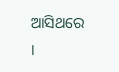ଆସିଥରେ ।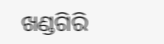ଖଣ୍ଡଗିରି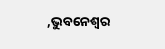,ଭୁବନେଶ୍ବର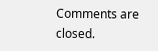Comments are closed.